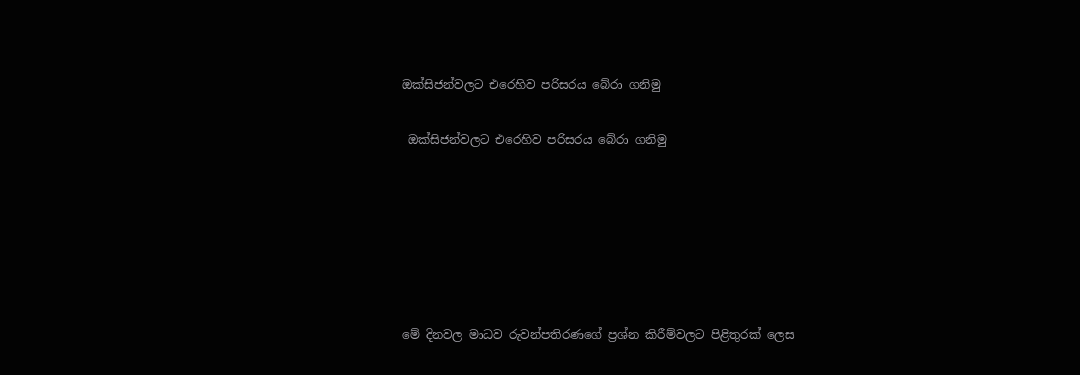ඔක්සිජන්වලට එරෙහිව පරිසරය බේරා ගනිමු

 ඔක්සිජන්වලට එරෙහිව පරිසරය බේරා ගනිමු






මේ දිනවල මාධව රුවන්පතිරණගේ ප්‍රශ්න කිරීම්වලට පිළිතුරක් ලෙස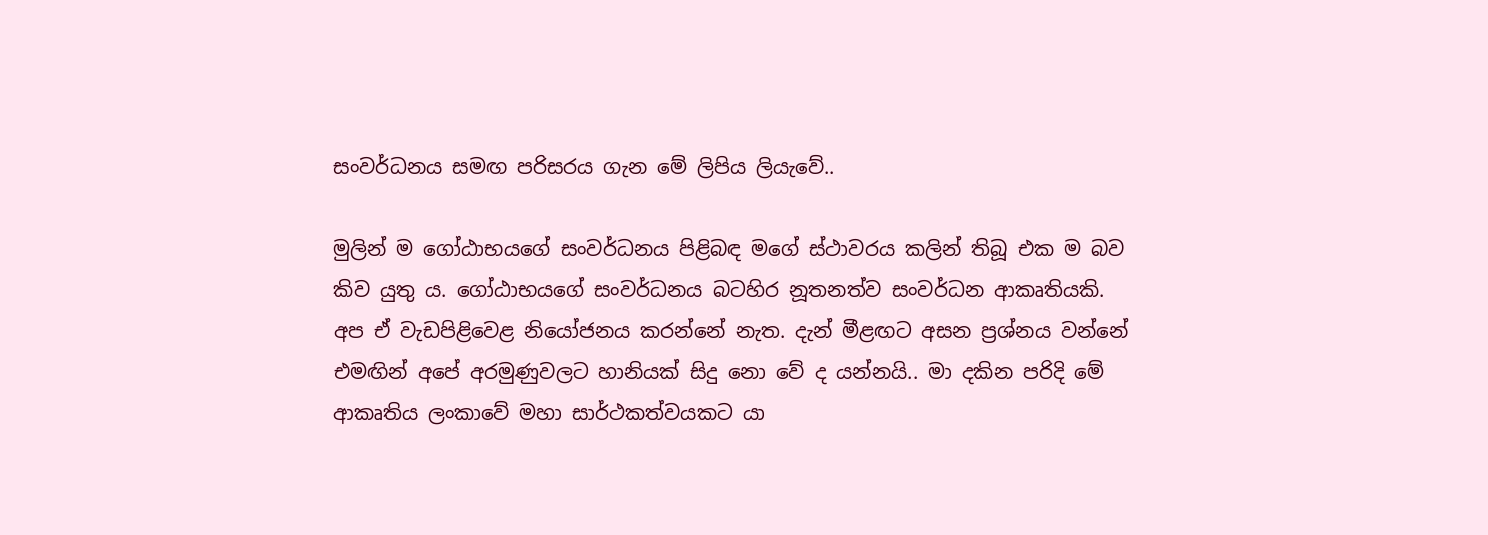සංවර්ධනය සමඟ පරිසරය ගැන මේ ලිපිය ලියැවේ..

මුලින් ම ගෝඨාභයගේ සංවර්ධනය පිළිබඳ මගේ ස්ථාවරය කලින් තිබූ එක ම බව කිව යුතු ය. ගෝඨාභයගේ සංවර්ධනය බටහිර නූතනත්ව සංවර්ධන ආකෘතියකි. අප ඒ වැඩපිළිවෙළ නියෝජනය කරන්නේ නැත. දැන් මීළඟට අසන ප්‍රශ්නය වන්නේ එමඟින් අපේ අරමුණුවලට හානියක් සිදු නො වේ ද යන්නයි.. මා දකින පරිදි මේ ආකෘතිය ලංකාවේ මහා සාර්ථකත්වයකට යා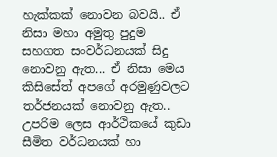හැක්කක් නොවන බවයි.. ඒ නිසා මහා අමුතු පුදුම සහගත සංවර්ධනයක් සිදු නොවනු ඇත... ඒ නිසා මෙය කිසිසේත් අපගේ අරමුණුවලට තර්ජනයක් නොවනු ඇත.. උපරිම ලෙස ආර්ථිකයේ කුඩා සීමිත වර්ධනයක් හා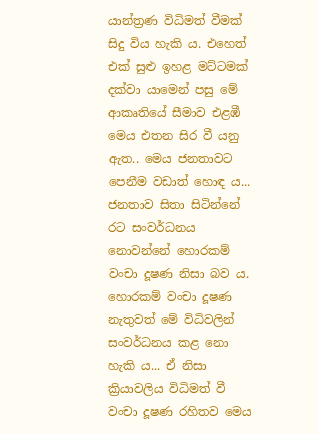යාන්ත්‍රණ විධිමත් වීමක් සිදු විය හැකි ය. එහෙත් එක් සුළු ඉහළ මට්ටමක් දක්වා යාමෙන් පසු මේ ආකෘතියේ සීමාව එළඹී මෙය එතන සිර වී යනු ඇත.. මෙය ජනතාවට පෙනීම වඩාත් හොඳ ය... ජනතාව සිතා සිටින්නේ රට සංවර්ධනය නොවන්නේ හොරකම් වංචා දූෂණ නිසා බව ය. හොරකම් වංචා දූෂණ නැතුවත් මේ විධිවලින් සංවර්ධනය කළ නො හැකි ය... ඒ නිසා ක්‍රියාවලිය විධිමත් වී වංචා දූෂණ රහිතව මෙය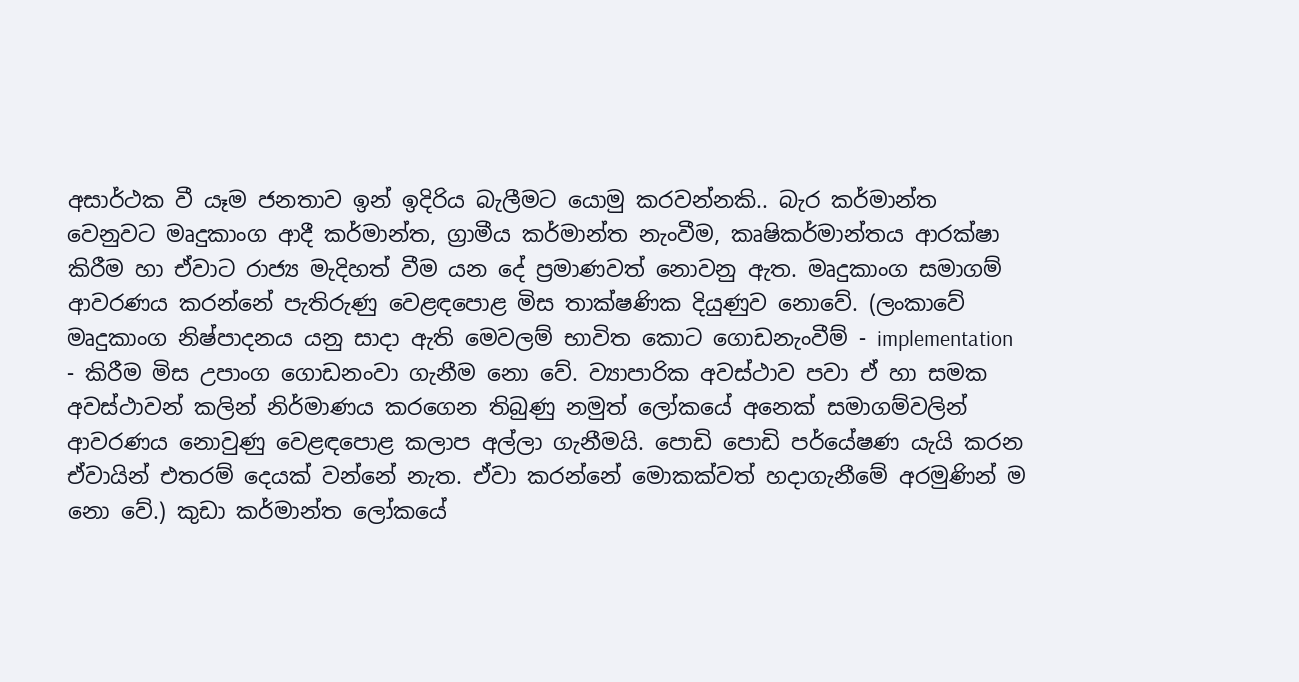අසාර්ථක වී යෑම ජනතාව ඉන් ඉදිරිය බැලීමට යොමු කරවන්නකි.. බැර කර්මාන්ත වෙනුවට මෘදුකාංග ආදී කර්මාන්ත, ග්‍රාමීය කර්මාන්ත නැංවීම, කෘෂිකර්මාන්තය ආරක්ෂා කිරීම හා ඒවාට රාජ්‍ය මැදිහත් වීම යන දේ ප්‍රමාණවත් නොවනු ඇත. මෘදුකාංග සමාගම් ආවරණය කරන්නේ පැතිරුණු වෙළඳපොළ මිස තාක්ෂණික දියුණුව නොවේ. (ලංකාවේ මෘදුකාංග නිෂ්පාදනය යනු සාදා ඇති මෙවලම් භාවිත කොට ගොඩනැංවීම් - implementation - කිරීම මිස උපාංග ගොඩනංවා ගැනීම නො වේ. ව්‍යාපාරික අවස්ථාව පවා ඒ හා සමක අවස්ථාවන් කලින් නිර්මාණය කරගෙන තිබුණු නමුත් ලෝකයේ අනෙක් සමාගම්වලින් ආවරණය නොවුණු වෙළඳපොළ කලාප අල්ලා ගැනීමයි. පොඩි පොඩි පර්යේෂණ යැයි කරන ඒවායින් එතරම් දෙයක් වන්නේ නැත. ඒවා කරන්නේ මොකක්වත් හදාගැනීමේ අරමුණින් ම නො වේ.) කුඩා කර්මාන්ත ලෝකයේ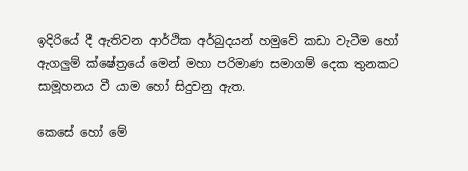ඉදිරියේ දී ඇතිවන ආර්ථික අර්බුදයන් හමුවේ කඩා වැටීම හෝ ඇගලුම් ක්ෂේත්‍රයේ මෙන් මහා පරිමාණ සමාගම් දෙක තුනකට සාමූහනය වී යාම හෝ සිදුවනු ඇත.

කෙසේ හෝ මේ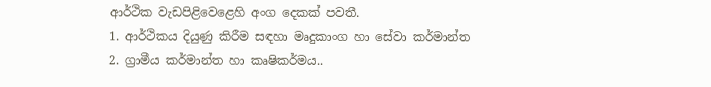ආර්ථික වැඩපිළිවෙළෙහි අංග දෙකක් පවතී.
1. ආර්ථිකය දියුණු කිරීම සඳහා මෘදුකාංග හා සේවා කර්මාන්ත
2. ග්‍රාමීය කර්මාන්ත හා කෘෂිකර්මය..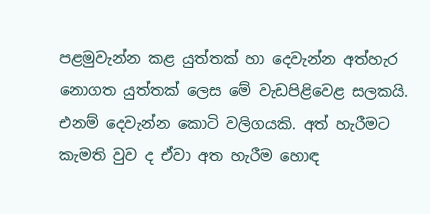පළමුවැන්න කළ යුත්තක් හා දෙවැන්න අත්හැර නොගත යුත්තක් ලෙස මේ වැඩපිළිවෙළ සලකයි. එනම් දෙවැන්න කොටි වලිගයකි. අත් හැරීමට කැමති වුව ද ඒවා අත හැරීම හොඳ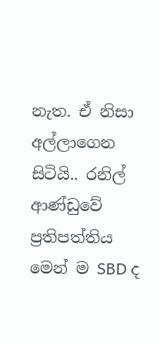නැත. ඒ නිසා අල්ලාගෙන සිටියි.. රනිල් ආණ්ඩුවේ ප්‍රතිපත්තිය මෙන් ම SBD ද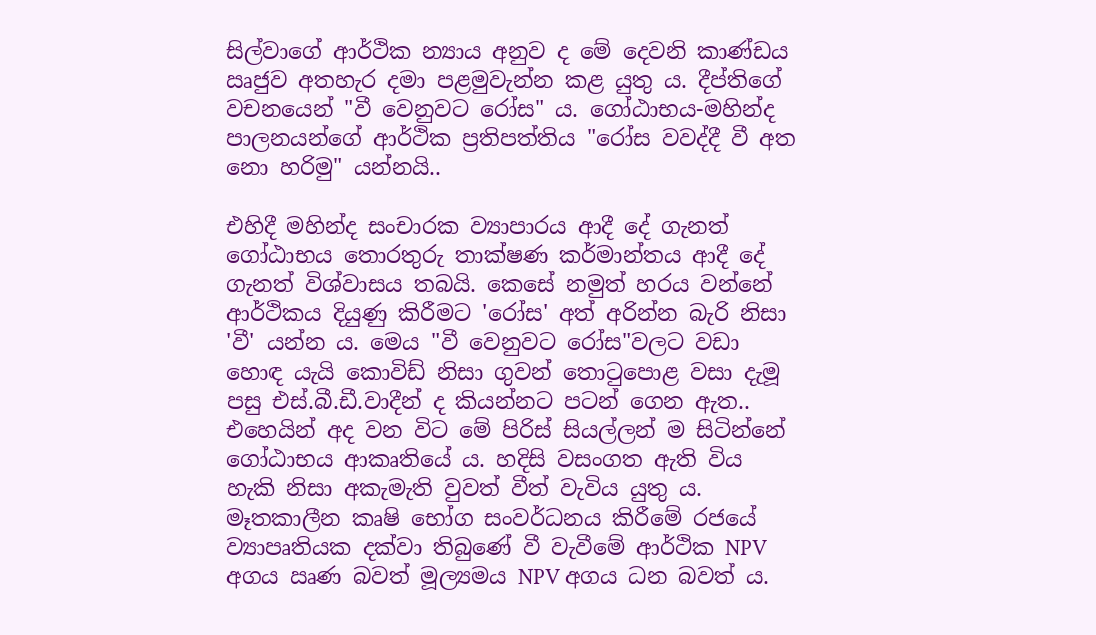සිල්වාගේ ආර්ථික න්‍යාය අනුව ද මේ දෙවනි කාණ්ඩය ඍජුව අතහැර දමා පළමුවැන්න කළ යුතු ය. දීප්තිගේ වචනයෙන් "වී වෙනුවට රෝස" ය. ගෝඨාභය-මහින්ද පාලනයන්ගේ ආර්ථික ප්‍රතිපත්තිය "රෝස වවද්දී වී අත නො හරිමු" යන්නයි..

එහිදී මහින්ද සංචාරක ව්‍යාපාරය ආදී දේ ගැනත් ගෝඨාභය තොරතුරු තාක්ෂණ කර්මාන්තය ආදී දේ ගැනත් විශ්වාසය තබයි. කෙසේ නමුත් හරය වන්නේ ආර්ථිකය දියුණු කිරීමට 'රෝස' අත් අරින්න බැරි නිසා 'වී' යන්න ය. මෙය "වී වෙනුවට රෝස"වලට වඩා හොඳ යැයි කොවිඩ් නිසා ගුවන් තොටුපොළ වසා දැමූ පසු එස්.බී.ඩී.වාදීන් ද කියන්නට පටන් ගෙන ඇත.. එහෙයින් අද වන විට මේ පිරිස් සියල්ලන් ම සිටින්නේ ගෝඨාභය ආකෘතියේ ය. හදිසි වසංගත ඇති විය හැකි නිසා අකැමැති වුවත් වීත් වැවිය යුතු ය. මෑතකාලීන කෘෂි භෝග සංවර්ධනය කිරීමේ රජයේ ව්‍යාපෘතියක දක්වා තිබුණේ වී වැවීමේ ආර්ථික NPV අගය ඍණ බවත් මූල්‍යමය NPV අගය ධන බවත් ය.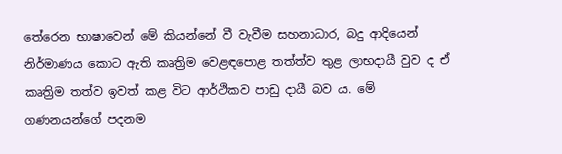තේරෙන භාෂාවෙන් මේ කියන්නේ වී වැවීම සහනාධාර, බදු ආදියෙන් නිර්මාණය කොට ඇති කෘත්‍රිම වෙළඳපොළ තත්ත්ව තුළ ලාභදායී වුව ද ඒ කෘත්‍රිම තත්ව ඉවත් කළ විට ආර්ථිකව පාඩු දායී බව ය. මේ ගණනයන්ගේ පදනම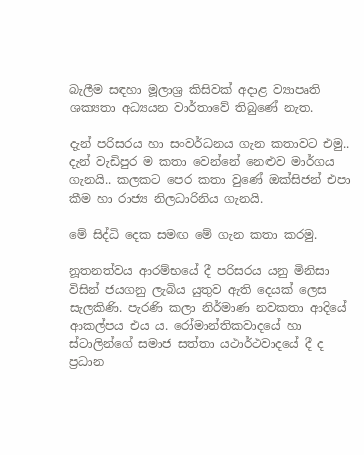බැලීම සඳහා මූලාශ්‍ර කිසිවක් අදාළ ව්‍යාපෘති ශක්‍යතා අධ්‍යයන වාර්තාවේ තිබුණේ නැත.

දැන් පරිසරය හා සංවර්ධනය ගැන කතාවට එමු.. දැන් වැඩිපුර ම කතා වෙන්නේ නෙළුව මාර්ගය ගැනයි.. කලකට පෙර කතා වුණේ ඔක්සිජන් එපා කීම හා රාජ්‍ය නිලධාරිනිය ගැනයි.

මේ සිද්ධි දෙක සමඟ මේ ගැන කතා කරමු.

නූතනත්වය ආරම්භයේ දී පරිසරය යනු මිනිසා විසින් ජයගනු ලැබිය යුතුව ඇති දෙයක් ලෙස සැලකිණි. පැරණි කලා නිර්මාණ නවකතා ආදියේ ආකල්පය එය ය. රෝමාන්තිකවාදයේ හා ස්ටාලින්ගේ සමාජ සත්තා යථාර්ථවාදයේ දී ද ප්‍රධාන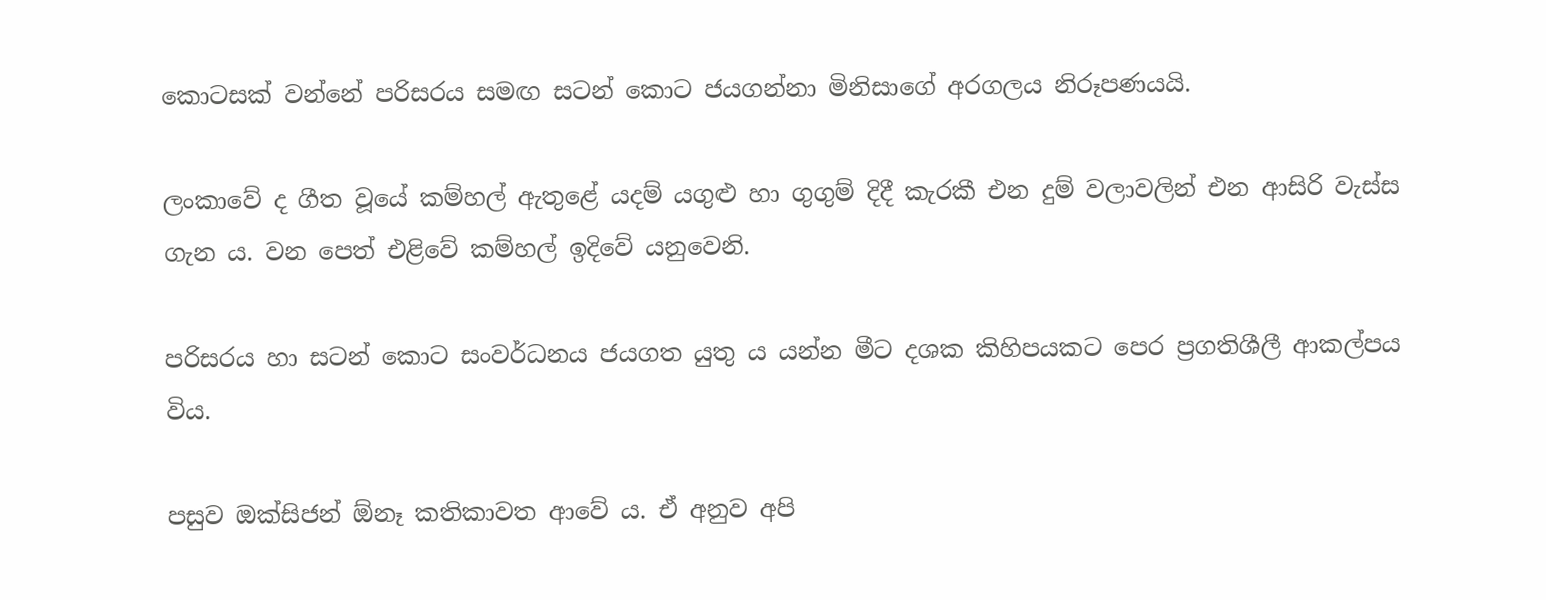කොටසක් වන්නේ පරිසරය සමඟ සටන් කොට ජයගන්නා මිනිසාගේ අරගලය නිරූපණයයි.

ලංකාවේ ද ගීත වූයේ කම්හල් ඇතුළේ යදම් යගුළු හා ගුගුම් දිදී කැරකී එන දුම් වලාවලින් එන ආසිරි වැස්ස ගැන ය. වන පෙත් එළිවේ කම්හල් ඉදිවේ යනුවෙනි.

පරිසරය හා සටන් කොට සංවර්ධනය ජයගත යුතු ය යන්න මීට දශක කිහිපයකට පෙර ප්‍රගතිශීලී ආකල්පය විය.

පසුව ඔක්සිජන් ඕනෑ කතිකාවත ආවේ ය. ඒ අනුව අපි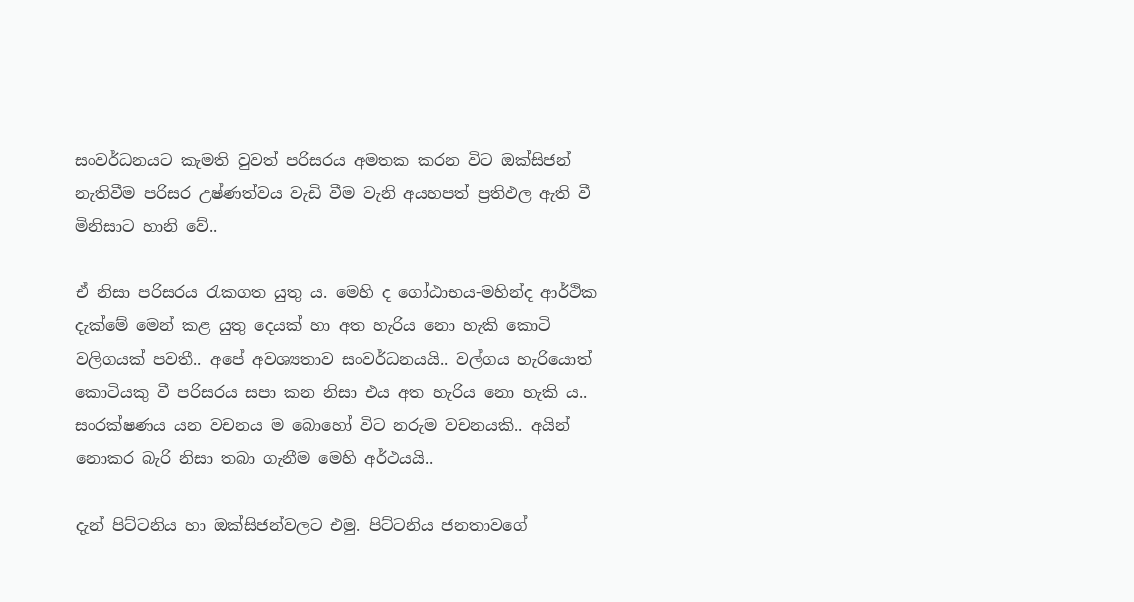සංවර්ධනයට කැමති වුවත් පරිසරය අමතක කරන විට ඔක්සිජන් නැතිවීම පරිසර උෂ්ණත්වය වැඩි වීම වැනි අයහපත් ප්‍රතිඵල ඇති වී මිනිසාට හානි වේ..

ඒ නිසා පරිසරය රැකගත යුතු ය. මෙහි ද ගෝඨාභය-මහින්ද ආර්ථික දැක්මේ මෙන් කළ යුතු දෙයක් හා අත හැරිය නො හැකි කොටි වලිගයක් පවතී.. අපේ අවශ්‍යතාව සංවර්ධනයයි.. වල්ගය හැරියොත් කොටියකු වී පරිසරය සපා කන නිසා එය අත හැරිය නො හැකි ය.. සංරක්ෂණය යන වචනය ම බොහෝ විට නරුම වචනයකි.. අයින් නොකර බැරි නිසා තබා ගැනීම මෙහි අර්ථයයි..

දැන් පිට්ටනිය හා ඔක්සිජන්වලට එමු. පිට්ටනිය ජනතාවගේ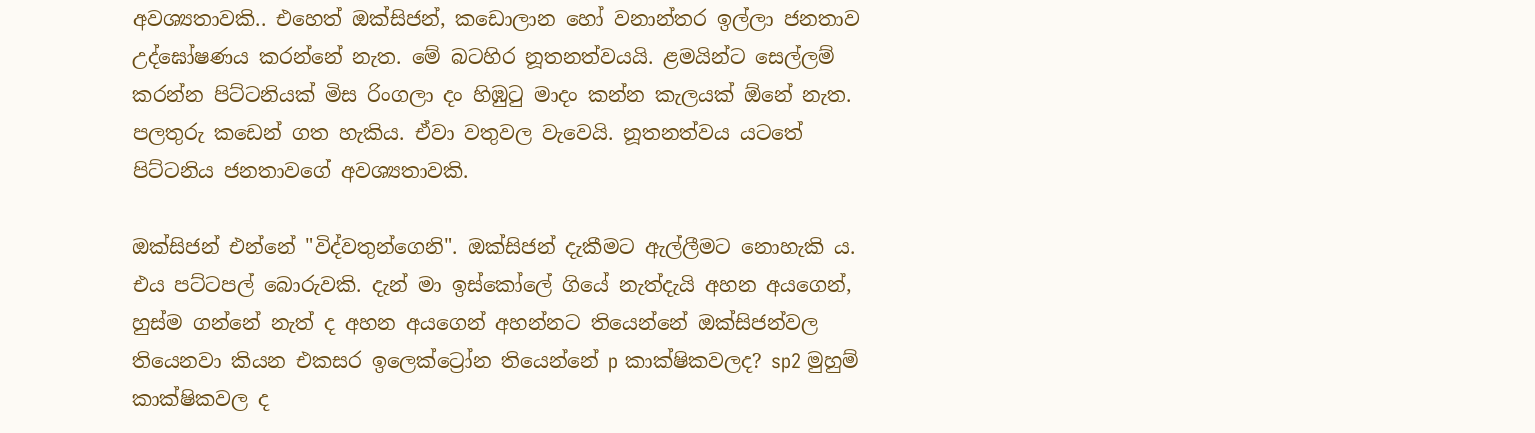අවශ්‍යතාවකි.. එහෙත් ඔක්සිජන්, කඩොලාන හෝ වනාන්තර ඉල්ලා ජනතාව උද්ඝෝෂණය කරන්නේ නැත. මේ බටහිර නූතනත්වයයි. ළමයින්ට සෙල්ලම් කරන්න පිට්ටනියක් මිස රිංගලා දං හිඹුටු මාදං කන්න කැලයක් ඕනේ නැත. පලතුරු කඩෙන් ගත හැකිය. ඒවා වතුවල වැවෙයි. නූතනත්වය යටතේ පිට්ටනිය ජනතාවගේ අවශ්‍යතාවකි.

ඔක්සිජන් එන්නේ "විද්වතුන්ගෙනි". ඔක්සිජන් දැකීමට ඇල්ලීමට නොහැකි ය. එය පට්ටපල් බොරුවකි. දැන් මා ඉස්කෝලේ ගියේ නැත්දැයි අහන අයගෙන්, හුස්ම ගන්නේ නැත් ද අහන අයගෙන් අහන්නට තියෙන්නේ ඔක්සිජන්වල තියෙනවා කියන එකසර ඉලෙක්ට්‍රෝන තියෙන්නේ p කාක්ෂිකවලද? sp2 මුහුම් කාක්ෂිකවල ද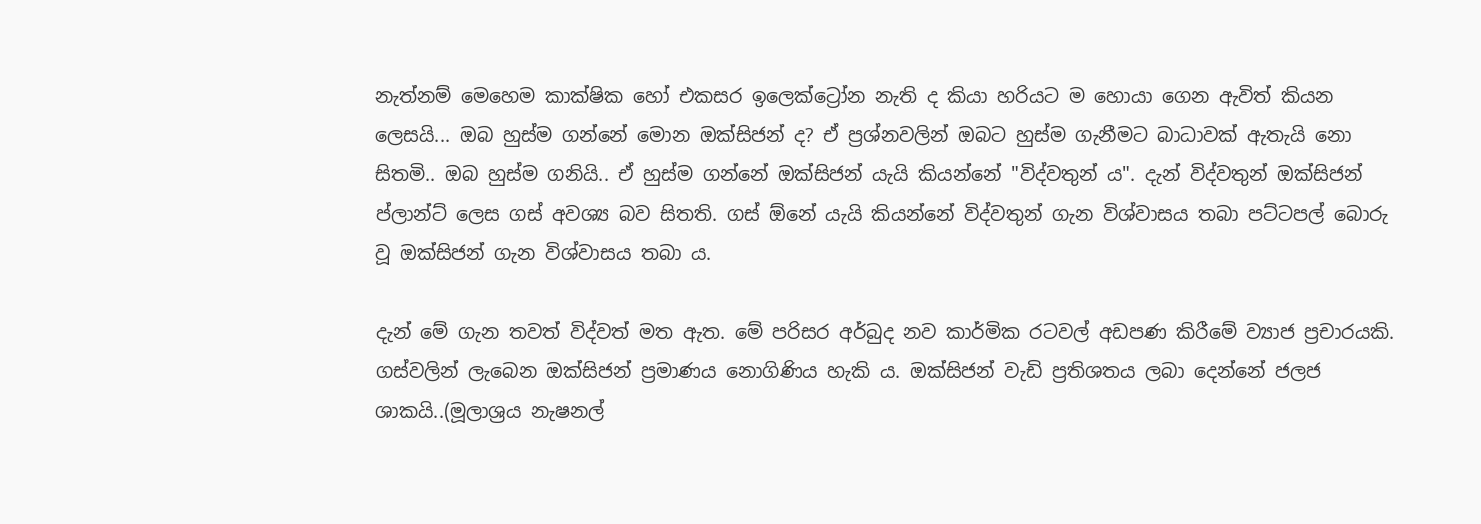නැත්නම් මෙහෙම කාක්ෂික හෝ එකසර ඉලෙක්ට්‍රෝන නැති ද කියා හරියට ම හොයා ගෙන ඇවිත් කියන ලෙසයි... ඔබ හුස්ම ගන්නේ මොන ඔක්සිජන් ද? ඒ ප්‍රශ්නවලින් ඔබට හුස්ම ගැනීමට බාධාවක් ඇතැයි නො සිතමි.. ඔබ හුස්ම ගනියි.. ඒ හුස්ම ගන්නේ ඔක්සිජන් යැයි කියන්නේ "විද්වතුන් ය". දැන් විද්වතුන් ඔක්සිජන් ප්ලාන්ට් ලෙස ගස් අවශ්‍ය බව සිතති. ගස් ඕනේ යැයි කියන්නේ විද්වතුන් ගැන විශ්වාසය තබා පට්ටපල් බොරු වූ ඔක්සිජන් ගැන විශ්වාසය තබා ය.

දැන් මේ ගැන තවත් විද්වත් මත ඇත. මේ පරිසර අර්බුද නව කාර්මික රටවල් අඩපණ කිරීමේ ව්‍යාජ ප්‍රචාරයකි. ගස්වලින් ලැබෙන ඔක්සිජන් ප්‍රමාණය නොගිණිය හැකි ය. ඔක්සිජන් වැඩි ප්‍රතිශතය ලබා දෙන්නේ ජලජ ශාකයි..(මූලාශ්‍රය නැෂනල්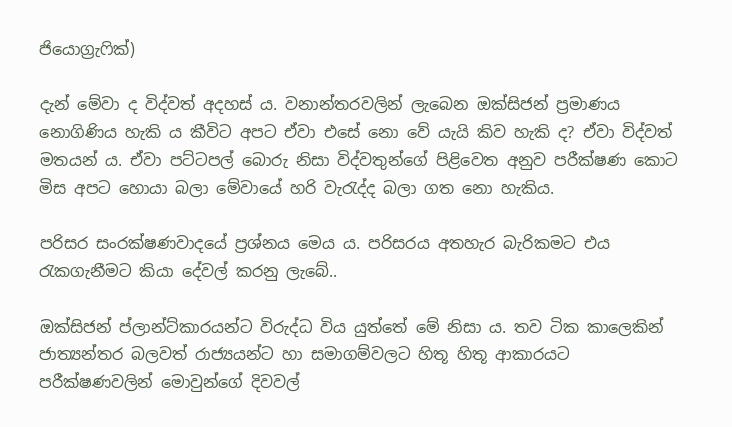ජියොග්‍රැෆික්)

දැන් මේවා ද විද්වත් අදහස් ය. වනාන්තරවලින් ලැබෙන ඔක්සිජන් ප්‍රමාණය නොගිණිය හැකි ය කීවිට අපට ඒවා එසේ නො වේ යැයි කිව හැකි ද? ඒවා විද්වත් මතයන් ය. ඒවා පට්ටපල් බොරු නිසා විද්වතුන්ගේ පිළිවෙත අනුව පරීක්ෂණ කොට මිස අපට හොයා බලා මේවායේ හරි වැරැද්ද බලා ගත නො හැකිය.

පරිසර සංරක්ෂණවාදයේ ප්‍රශ්නය මෙය ය. පරිසරය අතහැර බැරිකමට එය රැකගැනීමට කියා දේවල් කරනු ලැබේ..

ඔක්සිජන් ප්ලාන්ට්කාරයන්ට විරුද්ධ විය යුත්තේ මේ නිසා ය. තව ටික කාලෙකින් ජාත්‍යන්තර බලවත් රාජ්‍යයන්ට හා සමාගම්වලට හිතූ හිතූ ආකාරයට පරීක්ෂණවලින් මොවුන්ගේ දිවවල්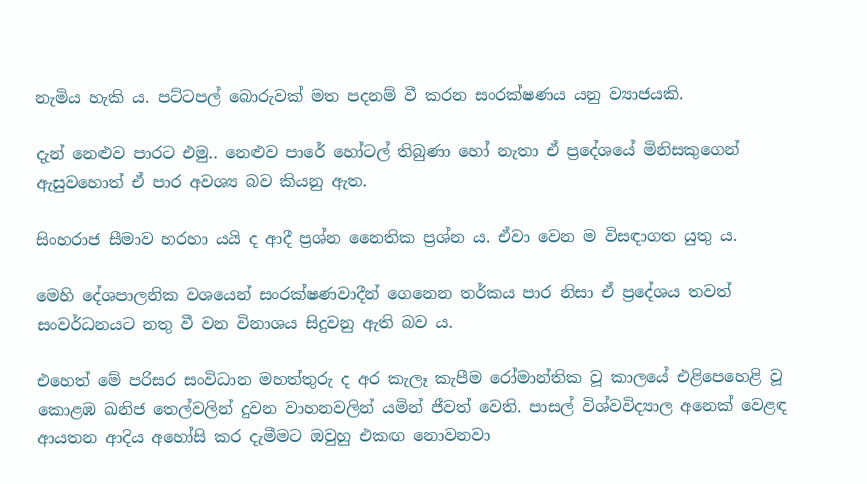නැමිය හැකි ය. පට්ටපල් බොරුවක් මත පදනම් වී කරන සංරක්ෂණය යනු ව්‍යාජයකි.

දැන් නෙළුව පාරට එමු.. නෙළුව පාරේ හෝටල් තිබුණා හෝ නැතා ඒ ප්‍රදේශයේ මිනිසකුගෙන් ඇසුවහොත් ඒ පාර අවශ්‍ය බව කියනු ඇත.

සිංහරාජ සීමාව හරහා යයි ද ආදී ප්‍රශ්න නෛතික ප්‍රශ්න ය. ඒවා වෙන ම විසඳාගත යුතු ය.

මෙහි දේශපාලනික වශයෙන් සංරක්ෂණවාදීන් ගෙනෙන තර්කය පාර නිසා ඒ ප්‍රදේශය තවත් සංවර්ධනයට නතු වී වන විනාශය සිදුවනු ඇති බව ය.

එහෙත් මේ පරිසර සංවිධාන මහත්තුරු ද අර කැලෑ කැපීම රෝමාන්තික වූ කාලයේ එළිපෙහෙළි වූ කොළඹ ඛනිජ තෙල්වලින් දුවන වාහනවලින් යමින් ජීවත් වෙති. පාසල් විශ්වවිද්‍යාල අනෙක් වෙළඳ ආයතන ආදිය අහෝසි කර දැමීමට ඔවුහු එකඟ නොවනවා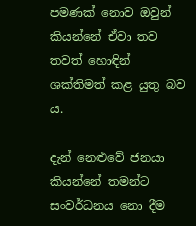පමණක් නොව ඔවුන් කියන්නේ ඒවා තව තවත් හොඳින් ශක්තිමත් කළ යුතු බව ය.

දැන් නෙළුවේ ජනයා කියන්නේ තමන්ට සංවර්ධනය නො දීම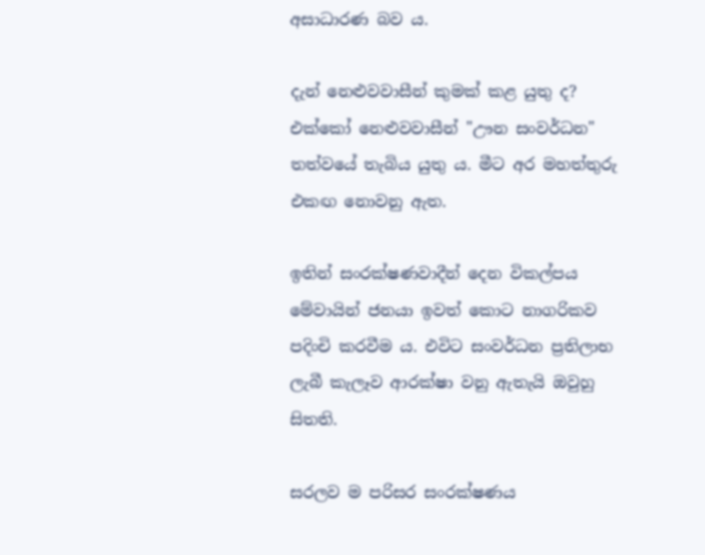අසාධාරණ බව ය.

දැන් නෙළුවවාසීන් කුමක් කළ යුතු ද? එක්කෝ නෙළුවවාසීන් "ඌන සංවර්ධන" තත්වයේ තැබිය යුතු ය. මීට අර මහත්තුරු එකඟ නොවනු ඇත.

ඉතින් සංරක්ෂණවාදීන් දෙන විකල්පය මේවායින් ජනයා ඉවත් කොට නාගරිකව පදිංචි කරවීම ය. එවිට සංවර්ධන ප්‍රතිලාභ ලැබී කැලෑව ආරක්ෂා වනු ඇතැයි ඔවුහු සිතති.

සරලව ම පරිසර සංරක්ෂණය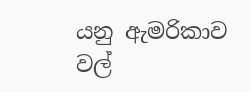යනු ඇමරිකාව වල්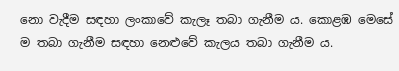නො වැදීම සඳහා ලංකාවේ කැලෑ තබා ගැනීම ය. කොළඹ මෙසේ ම තබා ගැනීම සඳහා නෙළුවේ කැලය තබා ගැනීම ය.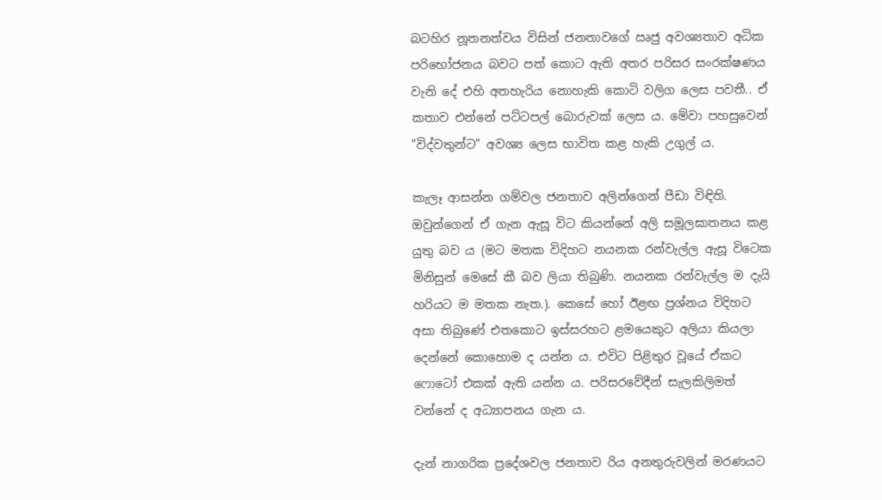බටහිර නූතනත්වය විසින් ජනතාවගේ ඍජු අවශ්‍යතාව අධික පරිභෝජනය බවට පත් කොට ඇති අතර පරිසර සංරක්ෂණය වැනි දේ එහි අතහැරිය නොහැකි කොටි වලිග ලෙස පවතී.. ඒ කතාව එන්නේ පට්ටපල් බොරුවක් ලෙස ය. මේවා පහසුවෙන් "විද්වතුන්ට" අවශ්‍ය ලෙස භාවිත කළ හැකි උගුල් ය.

කැලෑ ආසන්න ගම්වල ජනතාව අලින්ගෙන් පීඩා විඳිති. ඔවුන්ගෙන් ඒ ගැන ඇසූ විට කියන්නේ අලි සමූලඝාතනය කළ යුතු බව ය (මට මතක විදිහට නයනක රන්වැල්ල ඇසූ විටෙක මිනිසුන් මෙසේ කී බව ලියා තිබුණි. නයනක රන්වැල්ල ම දැයි හරියට ම මතක නැත.). කෙසේ හෝ ඊළඟ ප්‍රශ්නය විදිහට අසා තිබුණේ එතකොට ඉස්සරහට ළමයෙකුට අලියා කියලා දෙන්නේ කොහොම ද යන්න ය. එවිට පිළිතුර වූයේ ඒකට ෆොටෝ එකක් ඇති යන්න ය. පරිසරවේදීන් සැලකිලිමත් වන්නේ ද අධ්‍යාපනය ගැන ය.

දැන් නාගරික ප්‍රදේශවල ජනතාව රිය අනතුරුවලින් මරණයට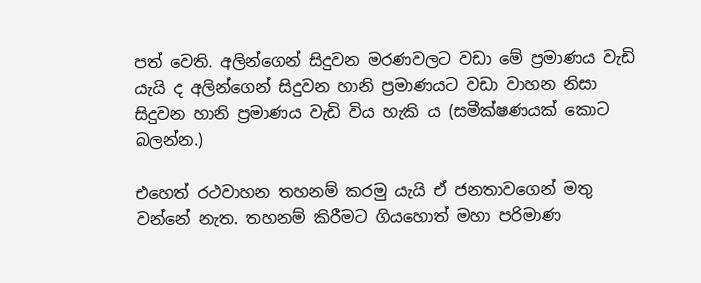පත් වෙති. අලින්ගෙන් සිදුවන මරණවලට වඩා මේ ප්‍රමාණය වැඩි යැයි ද අලින්ගෙන් සිදුවන හානි ප්‍රමාණයට වඩා වාහන නිසා සිදුවන හානි ප්‍රමාණය වැඩි විය හැකි ය (සමීක්ෂණයක් කොට බලන්න.)

එහෙත් රථවාහන තහනම් කරමු යැයි ඒ ජනතාවගෙන් මතු වන්නේ නැත. තහනම් කිරීමට ගියහොත් මහා පරිමාණ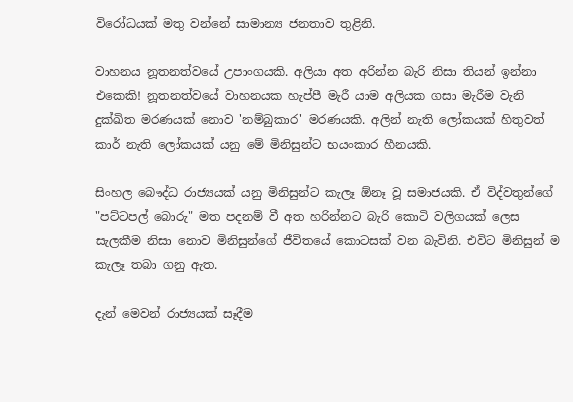විරෝධයක් මතු වන්නේ සාමාන්‍ය ජනතාව තුළිනි.

වාහනය නූතනත්වයේ උපාංගයකි. අලියා අත අරින්න බැරි නිසා තියන් ඉන්නා එකෙකි! නූතනත්වයේ වාහනයක හැප්පී මැරී යාම අලියක ගසා මැරීම වැනි දුක්ඛිත මරණයක් නොව 'නම්බුකාර' මරණයකි. අලින් නැති ලෝකයක් හිතුවත් කාර් නැති ලෝකයක් යනු මේ මිනිසුන්ට භයංකාර හීනයකි.

සිංහල බෞද්ධ රාජ්‍යයක් යනු මිනිසුන්ට කැලෑ ඕනෑ වූ සමාජයකි. ඒ විද්වතුන්ගේ "පට්ටපල් බොරු" මත පදනම් වී අත හරින්නට බැරි කොටි වලිගයක් ලෙස සැලකීම නිසා නොව මිනිසුන්ගේ ජීවිතයේ කොටසක් වන බැවිනි. එවිට මිනිසුන් ම කැලෑ තබා ගනු ඇත.

දැන් මෙවන් රාජ්‍යයක් සෑදීම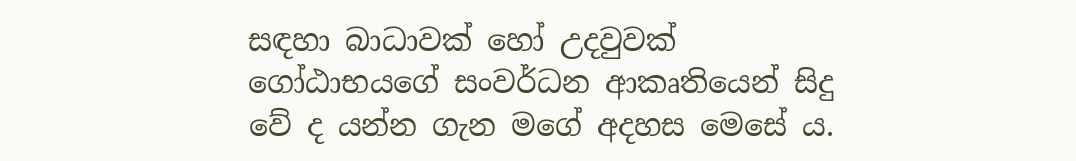සඳහා බාධාවක් හෝ උදවුවක් ගෝඨාභයගේ සංවර්ධන ආකෘතියෙන් සිදු වේ ද යන්න ගැන මගේ අදහස මෙසේ ය.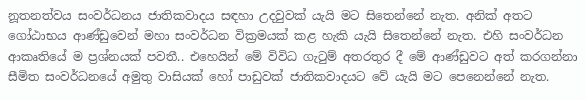නූතනත්වය සංවර්ධනය ජාතිකවාදය සඳහා උදවුවක් යැයි මට සිතෙන්නේ නැත. අනික් අතට ගෝඨාභය ආණ්ඩුවෙන් මහා සංවර්ධන වික්‍රමයක් කළ හැකි යැයි සිතෙන්නේ නැත. එහි සංවර්ධන ආකෘතියේ ම ප්‍රශ්නයක් පවතී.. එහෙයින් මේ විවිධ ගැටුම් අතරතුර දී මේ ආණ්ඩුවට අත් කරගන්නා සීමිත සංවර්ධනයේ අමුතු වාසියක් හෝ පාඩුවක් ජාතිකවාදයට වේ යැයි මට පෙනෙන්නේ නැත.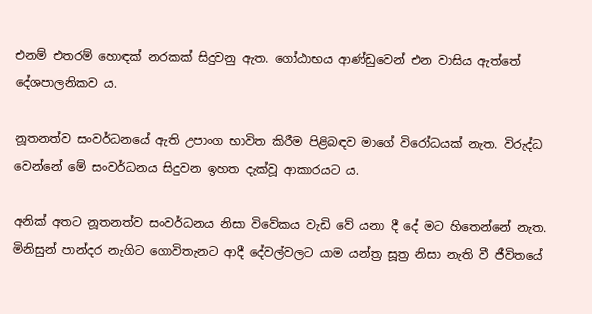එනම් එතරම් හොඳක් නරකක් සිදුවනු ඇත. ගෝඨාභය ආණ්ඩුවෙන් එන වාසිය ඇත්තේ දේශපාලනිකව ය.

නූතනත්ව සංවර්ධනයේ ඇති උපාංග භාවිත කිරීම පිළිබඳව මාගේ විරෝධයක් නැත. විරුද්ධ වෙන්නේ මේ සංවර්ධනය සිදුවන ඉහත දැක්වූ ආකාරයට ය.

අනික් අතට නූතනත්ව සංවර්ධනය නිසා විවේකය වැඩි වේ යනා දී දේ මට හිතෙන්නේ නැත. මිනිසුන් පාන්දර නැගිට ගොවිතැනට ආදී දේවල්වලට යාම යන්ත්‍ර සූත්‍ර නිසා නැති වී ජීවිතයේ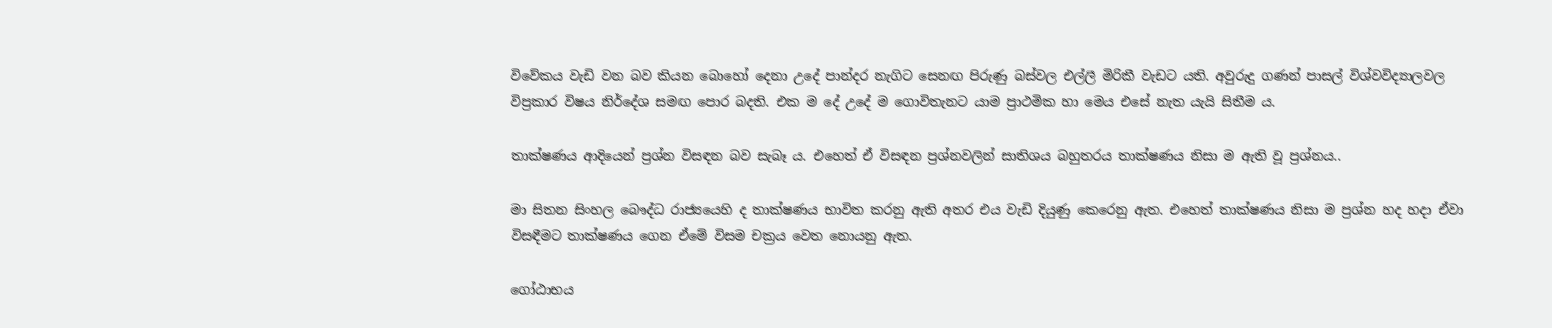විවේකය වැඩි වන බව කියන බොහෝ දෙනා උදේ පාන්දර නැගිට සෙනඟ පිරුණු බස්වල එල්ලී මිරිකී වැඩට යති. අවුරුදු ගණන් පාසල් විශ්වවිද්‍යාලවල විප්‍රකාර විෂය නිර්දේශ සමඟ පොර බදති. එක ම දේ උදේ ම ගොවිතැනට යාම ප්‍රාථමික හා මෙය එසේ නැත යැයි සිතීම ය.

තාක්ෂණය ආදියෙන් ප්‍රශ්න විසඳන බව සැබෑ ය. එහෙත් ඒ විසඳන ප්‍රශ්නවලින් සාතිශය බහුතරය තාක්ෂණය නිසා ම ඇති වූ ප්‍රශ්නය..

මා සිතන සිංහල බෞද්ධ රාජ්‍යයෙහි ද තාක්ෂණය භාවිත කරනු ඇති අතර එය වැඩි දියුණු කෙරෙනු ඇත. එහෙත් තාක්ෂණය නිසා ම ප්‍රශ්න හද හදා ඒවා විසඳීමට තාක්ෂණය ගෙන ඒමේ විසම චක්‍රය වෙත නොයනු ඇත.

ගෝඨාභය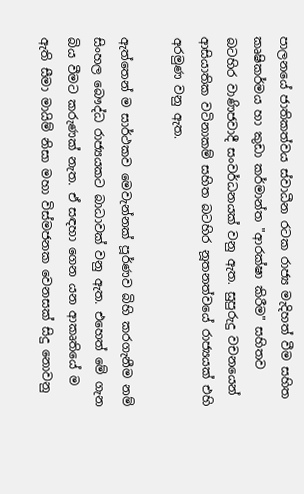පාලනයේ ජාතිකත්වය ස්වාධීන රටක රාජ්‍ය මැදිහත් වීම සහිත කෘෂිකර්මය හා කුඩා කර්මාන්ත "ආරක්ෂා කිරීම" සහිතව බටහිර වාණිජවාදී සංවර්ධනයක් වනු ඇත. සුපුරුදු වචනයෙන් ආසියාතික වටිනාකම් සහිත බටහිර නූතනත්වයේ රාජ්‍යයක් එහි අරමුණ වනු ඇත.

ඇත්තෙන් ම සාර්ථකව මෙවැන්නක් පූර්ණව බිහි කරගැනීම නම් සිංහල බෞද්ධ රාජ්‍යයකට බාධාවක් වනු ඇත. එහෙත් මේ ගැන බිය වීමට කරුණක් නැත. ඒ සඳහා ගෙන යන ආකෘතියේ ම ඇති සීමා මායිම් නිසා මහා විස්මජනක වෙනසක් සිදු නොවනු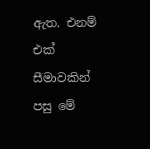ඇත. එනම් එක් සීමාවකින් පසු මේ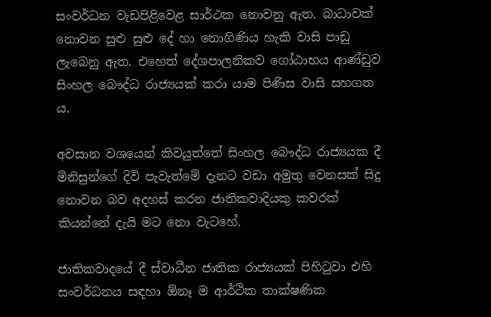සංවර්ධන වැඩපිළිවෙළ සාර්ථක නොවනු ඇත. බාධාවක් නොවන සුළු සුළු දේ හා නොගිණිය හැකි වාසි පාඩු ලැබෙනු ඇත. එහෙත් දේශපාලනිකව ගෝඨාභය ආණ්ඩුව සිංහල බෞද්ධ රාජ්‍යයක් කරා යාම පිණිස වාසි සහගත ය.

අවසාන වශයෙන් කිවයුත්තේ සිංහල බෞද්ධ රාජ්‍යයක දී මිනිසුන්ගේ දිවි පැවැත්මේ දැනට වඩා අමුතු වෙනසක් සිදු නොවන බව අදහස් කරන ජාතිකවාදියකු කවරක් කියන්නේ දැයි මට නො වැටහේ.

ජාතිකවාදයේ දී ස්වාධීන ජාතික රාජ්‍යයක් පිහිටුවා එහි සංවර්ධනය සඳහා ඕනෑ ම ආර්ථික තාක්ෂණික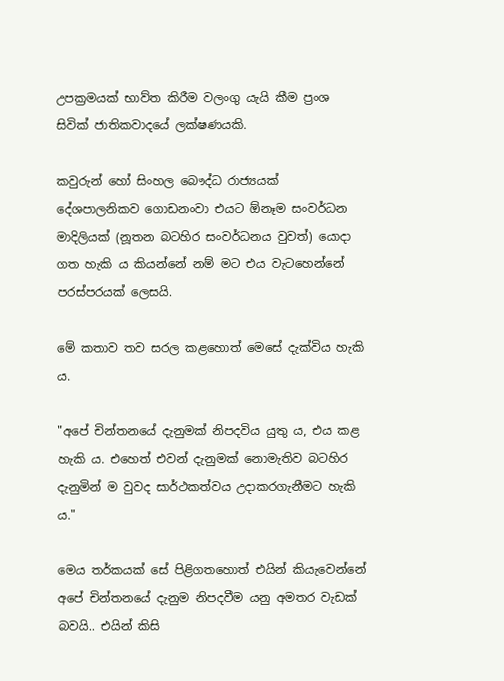උපක්‍රමයක් භාව්ත කිරීම වලංගු යැයි කීම ප්‍රංශ සිවික් ජාතිකවාදයේ ලක්ෂණයකි.

කවුරුන් හෝ සිංහල බෞද්ධ රාජ්‍යයක් දේශපාලනිකව ගොඩනංවා එයට ඕනෑම සංවර්ධන මාදිලියක් (නූතන බටහිර සංවර්ධනය වුවත්) යොදා ගත හැකි ය කියන්නේ නම් මට එය වැටහෙන්නේ පරස්පරයක් ලෙසයි.

මේ කතාව තව සරල කළහොත් මෙසේ දැක්විය හැකි ය.

"අපේ චින්තනයේ දැනුමක් නිපදවිය යුතු ය, එය කළ හැකි ය. එහෙත් එවන් දැනුමක් නොමැතිව බටහිර දැනුමින් ම වුවද සාර්ථකත්වය උදාකරගැනීමට හැකි ය."

මෙය තර්කයක් සේ පිළිගතහොත් එයින් කියැවෙන්නේ අපේ චින්තනයේ දැනුම නිපදවීම යනු අමතර වැඩක් බවයි.. එයින් කිසි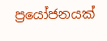ප්‍රයෝජනයක්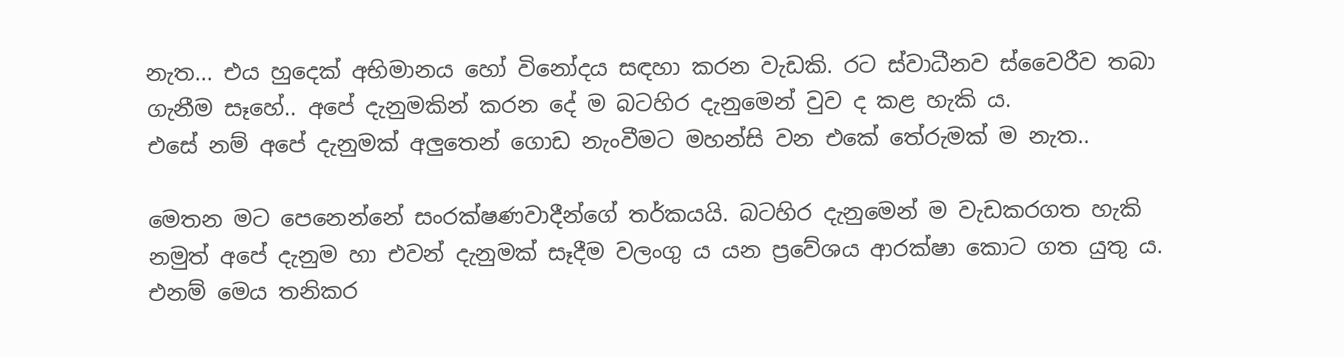නැත... එය හුදෙක් අභිමානය හෝ විනෝදය සඳහා කරන වැඩකි. රට ස්වාධීනව ස්වෛරීව තබා ගැනීම සෑහේ.. අපේ දැනුමකින් කරන දේ ම බටහිර දැනුමෙන් වුව ද කළ හැකි ය.
එසේ නම් අපේ දැනුමක් අලුතෙන් ගොඩ නැංවීමට මහන්සි වන එකේ තේරුමක් ම නැත..

මෙතන මට පෙනෙන්නේ සංරක්ෂණවාදීන්ගේ තර්කයයි. බටහිර දැනුමෙන් ම වැඩකරගත හැකි නමුත් අපේ දැනුම හා එවන් දැනුමක් සෑදීම වලංගු ය යන ප්‍රවේශය ආරක්ෂා කොට ගත යුතු ය. එනම් මෙය තනිකර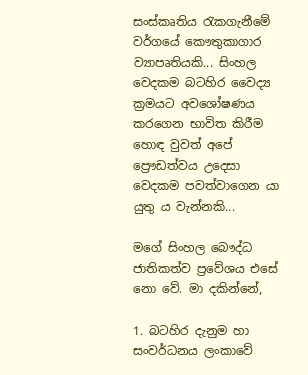සංස්කෘතිය රැකගැනීමේ වර්ගයේ කෞතුකාගාර ව්‍යාපෘතියකි... සිංහල වෙදකම බටහිර වෛද්‍ය ක්‍රමයට අවශෝෂණය කරගෙන භාවිත කිරීම හොඳ වුවත් අපේ ප්‍රෞඩත්වය උදෙසා වෙදකම පවත්වාගෙන යා යුතු ය වැන්නකි...

මගේ සිංහල බෞද්ධ ජාතිකත්ව ප්‍රවේශය එසේ නො වේ. මා දකින්නේ,

1. බටහිර දැනුම හා සංවර්ධනය ලංකාවේ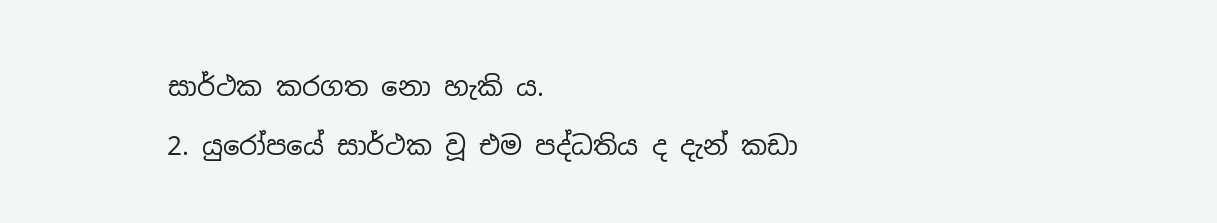සාර්ථක කරගත නො හැකි ය.
2. යුරෝපයේ සාර්ථක වූ එම පද්ධතිය ද දැන් කඩා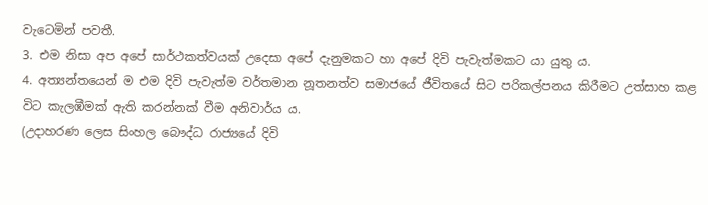වැටෙමින් පවතී.
3. එම නිසා අප අපේ සාර්ථකත්වයක් උදෙසා අපේ දැනුමකට හා අපේ දිවි පැවැත්මකට යා යුතු ය.
4. අත්‍යන්තයෙන් ම එම දිවි පැවැත්ම වර්තමාන නූතනත්ව සමාජයේ ජීවිතයේ සිට පරිකල්පනය කිරීමට උත්සාහ කළ විට කැලඹීමක් ඇති කරන්නක් වීම අනිවාර්ය ය.
(උදාහරණ ලෙස සිංහල බෞද්ධ රාජ්‍යයේ දිවි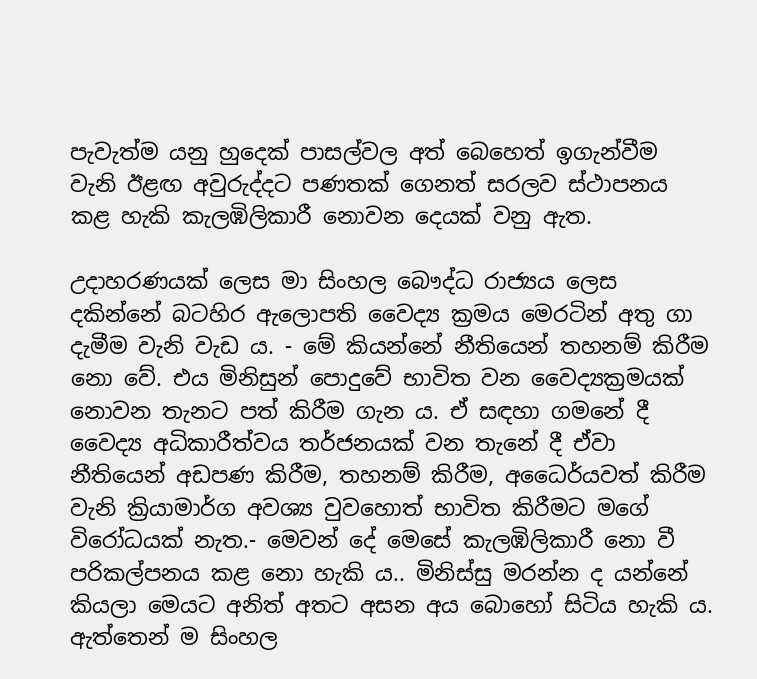පැවැත්ම යනු හුදෙක් පාසල්වල අත් බෙහෙත් ඉගැන්වීම වැනි ඊළඟ අවුරුද්දට පණතක් ගෙනත් සරලව ස්ථාපනය කළ හැකි කැලඹිලිකාරී නොවන දෙයක් වනු ඇත.

උදාහරණයක් ලෙස මා සිංහල බෞද්ධ රාජ්‍යය ලෙස දකින්නේ බටහිර ඇලොපති වෛද්‍ය ක්‍රමය මෙරටින් අතු ගා දැමීම වැනි වැඩ ය. - මේ කියන්නේ නීතියෙන් තහනම් කිරීම නො වේ. එය මිනිසුන් පොදුවේ භාවිත වන වෛද්‍යක්‍රමයක් නොවන තැනට පත් කිරීම ගැන ය. ඒ සඳහා ගමනේ දී වෛද්‍ය අධිකාරීත්වය තර්ජනයක් වන තැනේ දී ඒවා නීතියෙන් අඩපණ කිරීම, තහනම් කිරීම, අධෛර්යවත් කිරීම වැනි ක්‍රියාමාර්ග අවශ්‍ය වුවහොත් භාවිත කිරීමට මගේ විරෝධයක් නැත.- මෙවන් දේ මෙසේ කැලඹිලිකාරී නො වී පරිකල්පනය කළ නො හැකි ය.. මිනිස්සු මරන්න ද යන්නේ කියලා මෙයට අනිත් අතට අසන අය බොහෝ සිටිය හැකි ය. ඇත්තෙන් ම සිංහල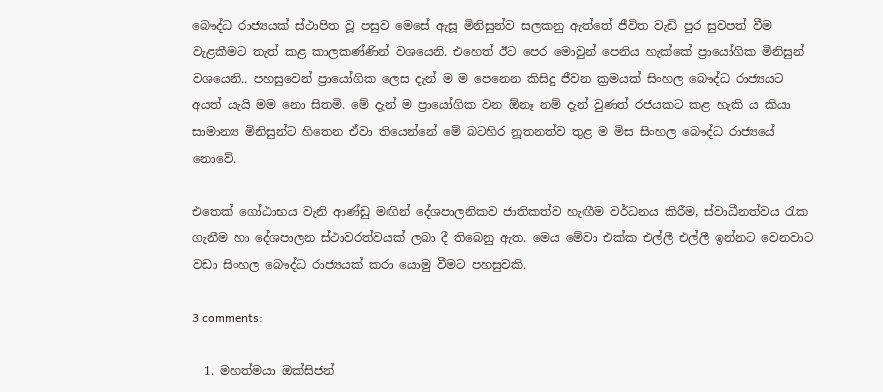බෞද්ධ රාජ්‍යයක් ස්ථාපිත වූ පසුව මෙසේ ඇසූ මිනිසුන්ව සලකනු ඇත්තේ ජීවිත වැඩි පුර සුවපත් වීම වැළකීමට තැත් කළ කාලකණ්ණින් වශයෙනි. එහෙත් ඊට පෙර මොවුන් පෙනිය හැක්කේ ප්‍රායෝගික මිනිසුන් වශයෙනි.. පහසුවෙන් ප්‍රායෝගික ලෙස දැන් ම ම පෙනෙන කිසිදු ජීවන ක්‍රමයක් සිංහල බෞද්ධ රාජ්‍යයට අයත් යැයි මම නො සිතමි. මේ දැන් ම ප්‍රායෝගික වන ඕනෑ නම් දැන් වුණත් රජයකට කළ හැකි ය කියා සාමාන්‍ය මිනිසුන්ට හිතෙන ඒවා තියෙන්නේ මේ බටහිර නූතනත්ව තුළ ම මිස සිංහල බෞද්ධ රාජ්‍යයේ නොවේ.

එතෙක් ගෝඨාභය වැනි ආණ්ඩු මඟින් දේශපාලනිකව ජාතිකත්ව හැඟීම වර්ධනය කිරීම, ස්වාධීනත්වය රැක ගැනීම හා දේශපාලන ස්ථාවරත්වයක් ලබා දී තිබෙනු ඇත. මෙය මේවා එක්ක එල්ලී එල්ලී ඉන්නට වෙනවාට වඩා සිංහල බෞද්ධ රාජ්‍යයක් කරා යොමු වීමට පහසුවකි.

3 comments:

  1. මහත්මයා ඔක්සිජන්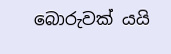බොරුවක් යයි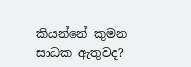කියන්නේ කුමන සාධක ඇතුවද?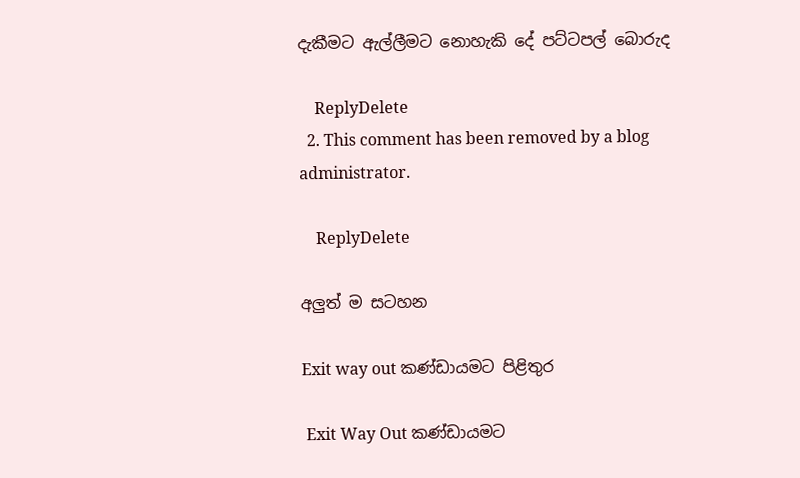දැකීමට ඇල්ලීමට නොහැකි දේ පට්ටපල් බොරුද

    ReplyDelete
  2. This comment has been removed by a blog administrator.

    ReplyDelete

අලුත් ම සටහන

Exit way out කණ්ඩායමට පිළිතුර

 Exit Way Out කණ්ඩායමට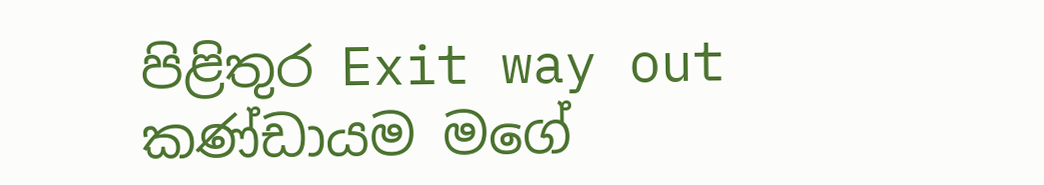පිළිතුර Exit way out කණ්ඩායම මගේ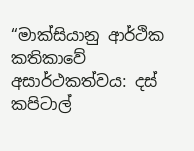“මාක්සියානු ආර්ථික කතිකාවේ අසාර්ථකත්වය: දස් කපිටාල්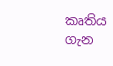කෘතිය ගැන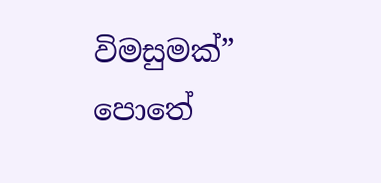විමසුමක්” පොතේ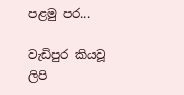පළමු පර...

වැඩිපුර කියවූ ලිපි